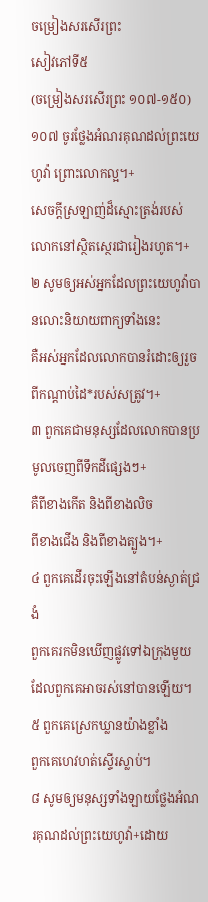ចម្រៀងសរសើរព្រះ
សៀវភៅទី៥
(ចម្រៀងសរសើរព្រះ ១០៧-១៥០)
១០៧ ចូរថ្លែងអំណរគុណដល់ព្រះយេហូវ៉ា ព្រោះលោកល្អ។+
សេចក្ដីស្រឡាញ់ដ៏ស្មោះត្រង់របស់លោកនៅស្ថិតស្ថេរជារៀងរហូត។+
២ សូមឲ្យអស់អ្នកដែលព្រះយេហូវ៉ាបានលោះនិយាយពាក្យទាំងនេះ
គឺអស់អ្នកដែលលោកបានរំដោះឲ្យរួចពីកណ្ដាប់ដៃ*របស់សត្រូវ។+
៣ ពួកគេជាមនុស្សដែលលោកបានប្រមូលចេញពីទឹកដីផ្សេងៗ+
គឺពីខាងកើត និងពីខាងលិច
ពីខាងជើង និងពីខាងត្បូង។+
៤ ពួកគេដើរចុះឡើងនៅតំបន់ស្ងាត់ជ្រងំ
ពួកគេរកមិនឃើញផ្លូវទៅឯក្រុងមួយដែលពួកគេអាចរស់នៅបានឡើយ។
៥ ពួកគេស្រេកឃ្លានយ៉ាងខ្លាំង
ពួកគេហេវហត់ស្ទើរស្លាប់។
៨ សូមឲ្យមនុស្សទាំងឡាយថ្លែងអំណរគុណដល់ព្រះយេហូវ៉ា+ដោយ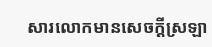សារលោកមានសេចក្ដីស្រឡា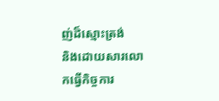ញ់ដ៏ស្មោះត្រង់
និងដោយសារលោកធ្វើកិច្ចការ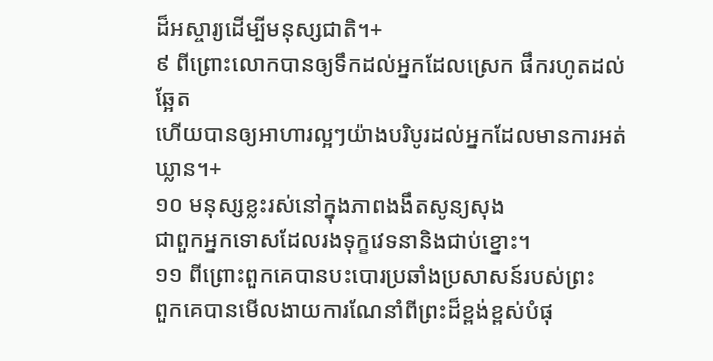ដ៏អស្ចារ្យដើម្បីមនុស្សជាតិ។+
៩ ពីព្រោះលោកបានឲ្យទឹកដល់អ្នកដែលស្រេក ផឹករហូតដល់ឆ្អែត
ហើយបានឲ្យអាហារល្អៗយ៉ាងបរិបូរដល់អ្នកដែលមានការអត់ឃ្លាន។+
១០ មនុស្សខ្លះរស់នៅក្នុងភាពងងឹតសូន្យសុង
ជាពួកអ្នកទោសដែលរងទុក្ខវេទនានិងជាប់ខ្នោះ។
១១ ពីព្រោះពួកគេបានបះបោរប្រឆាំងប្រសាសន៍របស់ព្រះ
ពួកគេបានមើលងាយការណែនាំពីព្រះដ៏ខ្ពង់ខ្ពស់បំផុ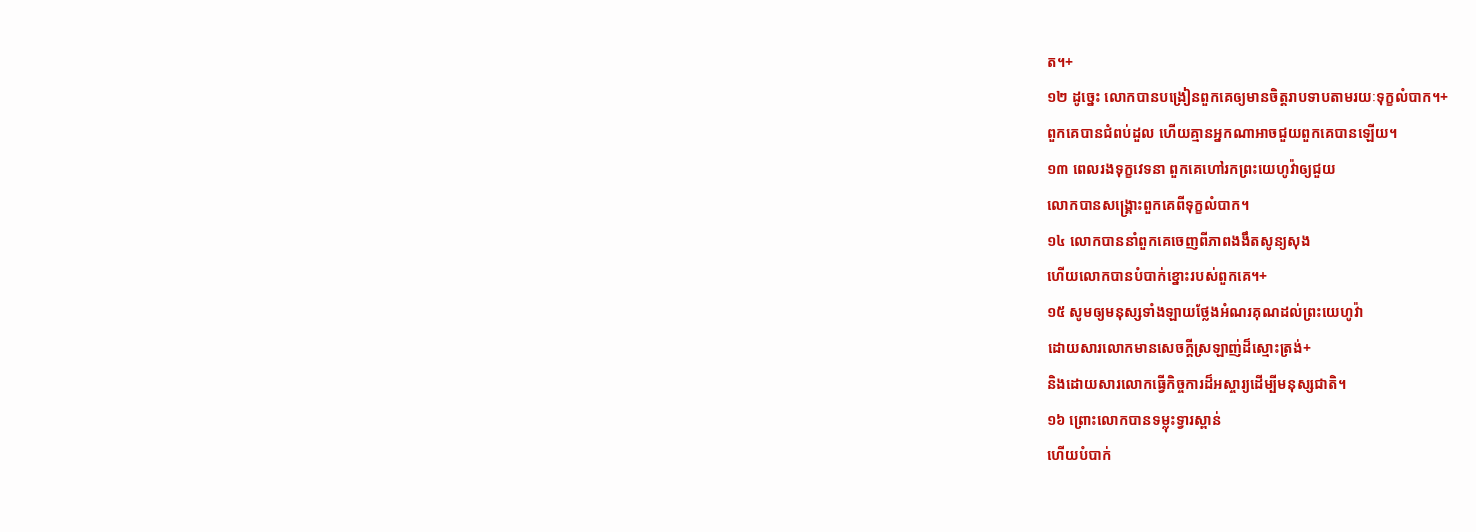ត។+
១២ ដូច្នេះ លោកបានបង្រៀនពួកគេឲ្យមានចិត្តរាបទាបតាមរយៈទុក្ខលំបាក។+
ពួកគេបានជំពប់ដួល ហើយគ្មានអ្នកណាអាចជួយពួកគេបានឡើយ។
១៣ ពេលរងទុក្ខវេទនា ពួកគេហៅរកព្រះយេហូវ៉ាឲ្យជួយ
លោកបានសង្គ្រោះពួកគេពីទុក្ខលំបាក។
១៤ លោកបាននាំពួកគេចេញពីភាពងងឹតសូន្យសុង
ហើយលោកបានបំបាក់ខ្នោះរបស់ពួកគេ។+
១៥ សូមឲ្យមនុស្សទាំងឡាយថ្លែងអំណរគុណដល់ព្រះយេហូវ៉ា
ដោយសារលោកមានសេចក្ដីស្រឡាញ់ដ៏ស្មោះត្រង់+
និងដោយសារលោកធ្វើកិច្ចការដ៏អស្ចារ្យដើម្បីមនុស្សជាតិ។
១៦ ព្រោះលោកបានទម្លុះទ្វារស្ពាន់
ហើយបំបាក់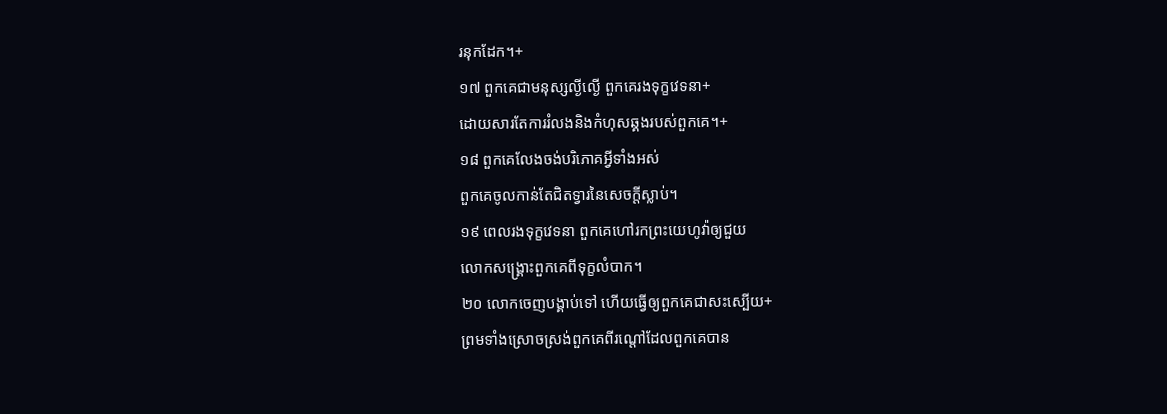រនុកដែក។+
១៧ ពួកគេជាមនុស្សល្ងីល្ងើ ពួកគេរងទុក្ខវេទនា+
ដោយសារតែការរំលងនិងកំហុសឆ្គងរបស់ពួកគេ។+
១៨ ពួកគេលែងចង់បរិភោគអ្វីទាំងអស់
ពួកគេចូលកាន់តែជិតទ្វារនៃសេចក្ដីស្លាប់។
១៩ ពេលរងទុក្ខវេទនា ពួកគេហៅរកព្រះយេហូវ៉ាឲ្យជួយ
លោកសង្គ្រោះពួកគេពីទុក្ខលំបាក។
២០ លោកចេញបង្គាប់ទៅ ហើយធ្វើឲ្យពួកគេជាសះស្បើយ+
ព្រមទាំងស្រោចស្រង់ពួកគេពីរណ្ដៅដែលពួកគេបាន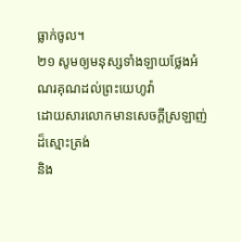ធ្លាក់ចូល។
២១ សូមឲ្យមនុស្សទាំងឡាយថ្លែងអំណរគុណដល់ព្រះយេហូវ៉ា
ដោយសារលោកមានសេចក្ដីស្រឡាញ់ដ៏ស្មោះត្រង់
និង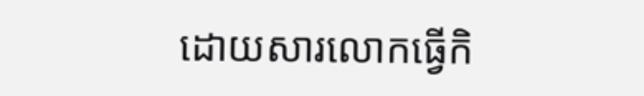ដោយសារលោកធ្វើកិ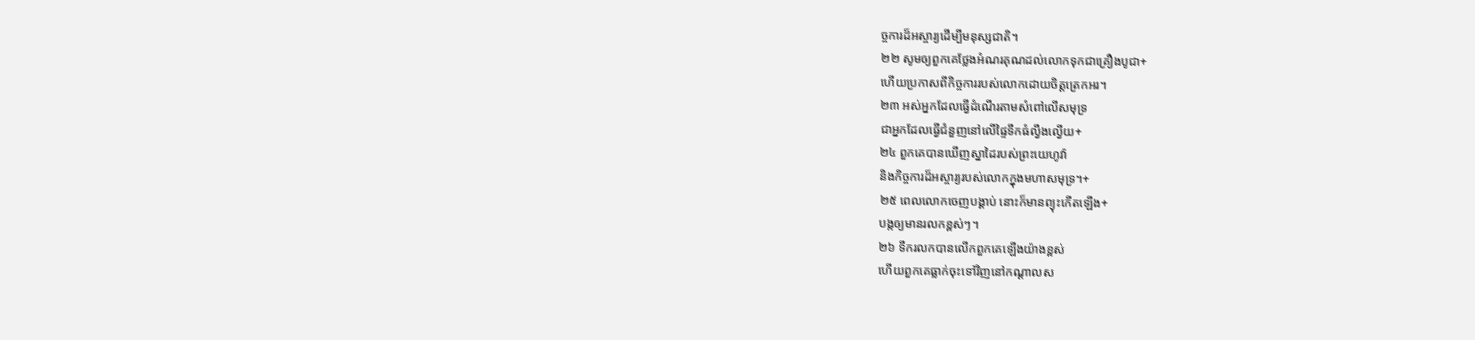ច្ចការដ៏អស្ចារ្យដើម្បីមនុស្សជាតិ។
២២ សូមឲ្យពួកគេថ្លែងអំណរគុណដល់លោកទុកជាគ្រឿងបូជា+
ហើយប្រកាសពីកិច្ចការរបស់លោកដោយចិត្តត្រេកអរ។
២៣ អស់អ្នកដែលធ្វើដំណើរតាមសំពៅលើសមុទ្រ
ជាអ្នកដែលធ្វើជំនួញនៅលើផ្ទៃទឹកធំល្វឹងល្វើយ+
២៤ ពួកគេបានឃើញស្នាដៃរបស់ព្រះយេហូវ៉ា
និងកិច្ចការដ៏អស្ចារ្យរបស់លោកក្នុងមហាសមុទ្រ។+
២៥ ពេលលោកចេញបង្គាប់ នោះក៏មានព្យុះកើតឡើង+
បង្កឲ្យមានរលកខ្ពស់ៗ។
២៦ ទឹករលកបានលើកពួកគេឡើងយ៉ាងខ្ពស់
ហើយពួកគេធ្លាក់ចុះទៅវិញនៅកណ្ដាលស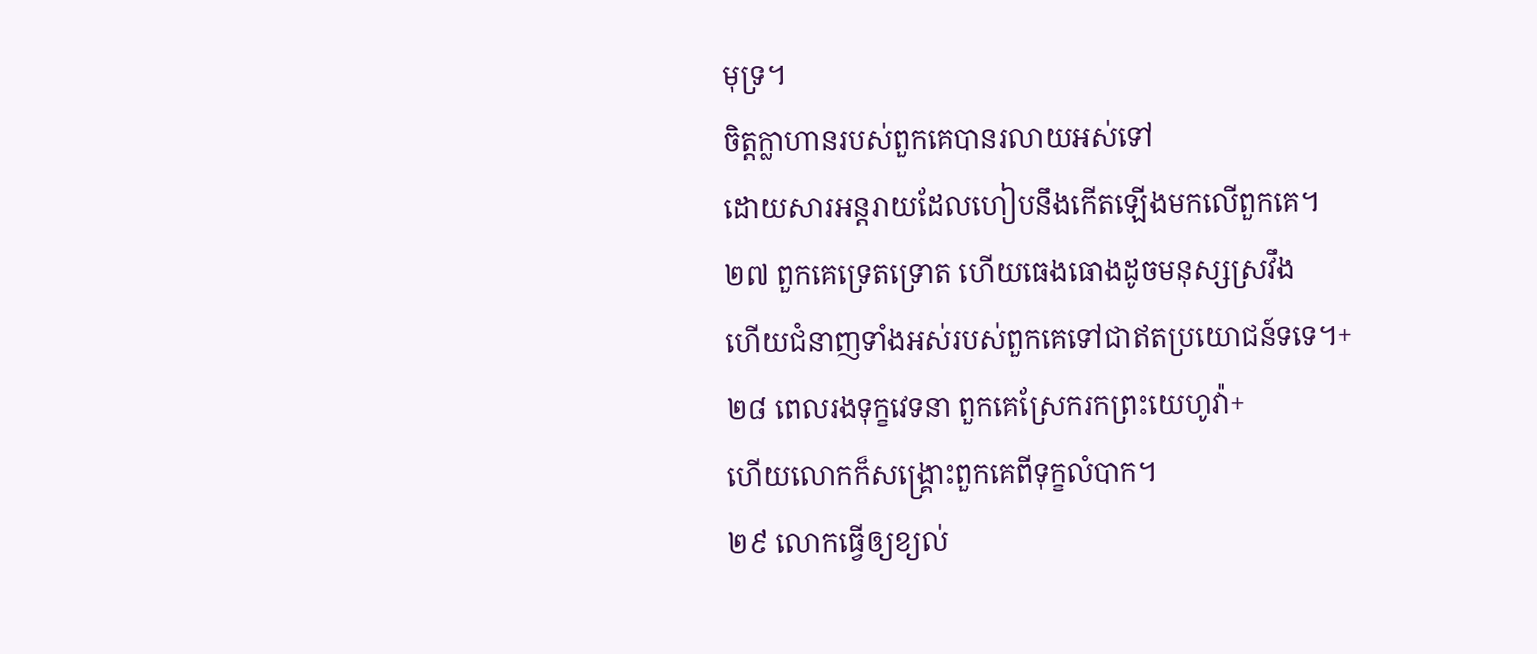មុទ្រ។
ចិត្តក្លាហានរបស់ពួកគេបានរលាយអស់ទៅ
ដោយសារអន្តរាយដែលហៀបនឹងកើតឡើងមកលើពួកគេ។
២៧ ពួកគេទ្រេតទ្រោត ហើយធេងធោងដូចមនុស្សស្រវឹង
ហើយជំនាញទាំងអស់របស់ពួកគេទៅជាឥតប្រយោជន៍ទទេ។+
២៨ ពេលរងទុក្ខវេទនា ពួកគេស្រែករកព្រះយេហូវ៉ា+
ហើយលោកក៏សង្គ្រោះពួកគេពីទុក្ខលំបាក។
២៩ លោកធ្វើឲ្យខ្យល់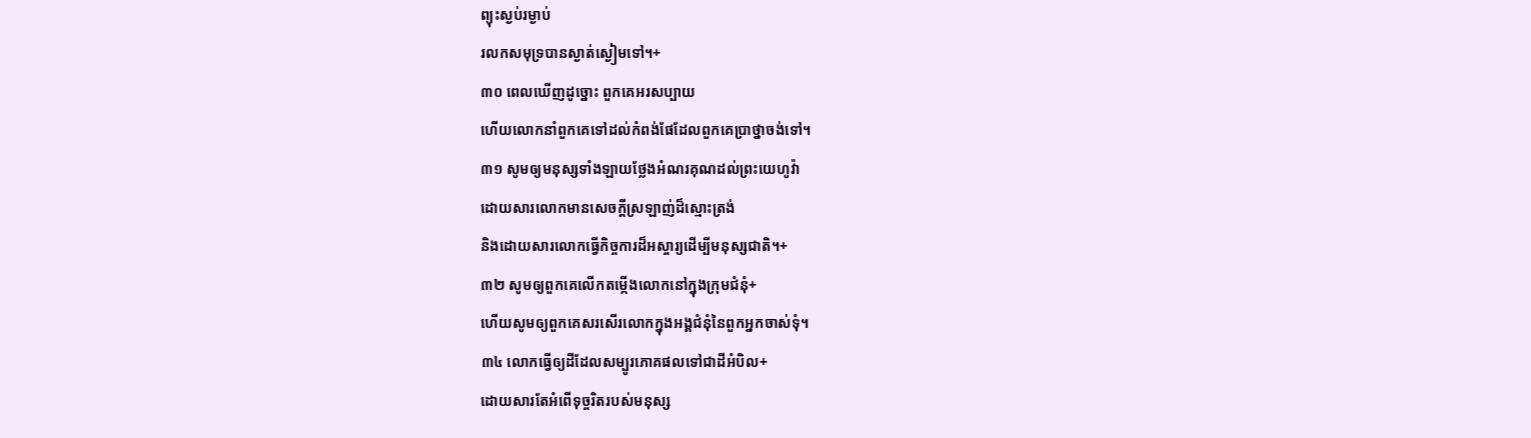ព្យុះស្ងប់រម្ងាប់
រលកសមុទ្របានស្ងាត់ស្ងៀមទៅ។+
៣០ ពេលឃើញដូច្នោះ ពួកគេអរសប្បាយ
ហើយលោកនាំពួកគេទៅដល់កំពង់ផែដែលពួកគេប្រាថ្នាចង់ទៅ។
៣១ សូមឲ្យមនុស្សទាំងឡាយថ្លែងអំណរគុណដល់ព្រះយេហូវ៉ា
ដោយសារលោកមានសេចក្ដីស្រឡាញ់ដ៏ស្មោះត្រង់
និងដោយសារលោកធ្វើកិច្ចការដ៏អស្ចារ្យដើម្បីមនុស្សជាតិ។+
៣២ សូមឲ្យពួកគេលើកតម្កើងលោកនៅក្នុងក្រុមជំនុំ+
ហើយសូមឲ្យពួកគេសរសើរលោកក្នុងអង្គជំនុំនៃពួកអ្នកចាស់ទុំ។
៣៤ លោកធ្វើឲ្យដីដែលសម្បូរភោគផលទៅជាដីអំបិល+
ដោយសារតែអំពើទុច្ចរិតរបស់មនុស្ស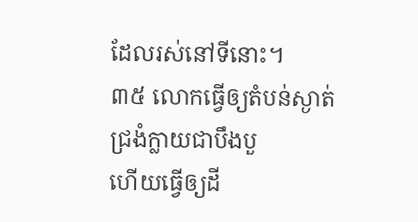ដែលរស់នៅទីនោះ។
៣៥ លោកធ្វើឲ្យតំបន់ស្ងាត់ជ្រងំក្លាយជាបឹងបួ
ហើយធ្វើឲ្យដី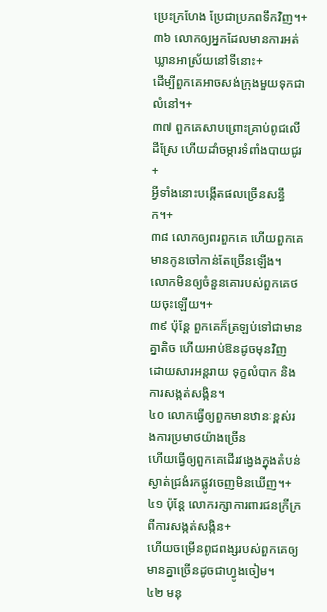ប្រេះក្រហែង ប្រែជាប្រភពទឹកវិញ។+
៣៦ លោកឲ្យអ្នកដែលមានការអត់ឃ្លានអាស្រ័យនៅទីនោះ+
ដើម្បីពួកគេអាចសង់ក្រុងមួយទុកជាលំនៅ។+
៣៧ ពួកគេសាបព្រោះគ្រាប់ពូជលើដីស្រែ ហើយដាំចម្ការទំពាំងបាយជូរ+
អ្វីទាំងនោះបង្កើតផលច្រើនសន្ធឹក។+
៣៨ លោកឲ្យពរពួកគេ ហើយពួកគេមានកូនចៅកាន់តែច្រើនឡើង។
លោកមិនឲ្យចំនួនគោរបស់ពួកគេថយចុះឡើយ។+
៣៩ ប៉ុន្តែ ពួកគេក៏ត្រឡប់ទៅជាមានគ្នាតិច ហើយអាប់ឱនដូចមុនវិញ
ដោយសារអន្តរាយ ទុក្ខលំបាក និងការសង្កត់សង្កិន។
៤០ លោកធ្វើឲ្យពួកមានឋានៈខ្ពស់រងការប្រមាថយ៉ាងច្រើន
ហើយធ្វើឲ្យពួកគេដើរវង្វេងក្នុងតំបន់ស្ងាត់ជ្រងំរកផ្លូវចេញមិនឃើញ។+
៤១ ប៉ុន្តែ លោករក្សាការពារជនក្រីក្រពីការសង្កត់សង្កិន+
ហើយចម្រើនពូជពង្សរបស់ពួកគេឲ្យមានគ្នាច្រើនដូចជាហ្វូងចៀម។
៤២ មនុ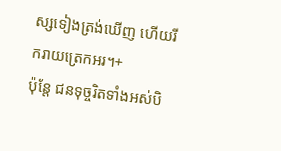ស្សទៀងត្រង់ឃើញ ហើយរីករាយត្រេកអរ។+
ប៉ុន្តែ ជនទុច្ចរិតទាំងអស់បិ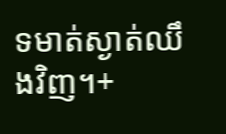ទមាត់ស្ងាត់ឈឹងវិញ។+